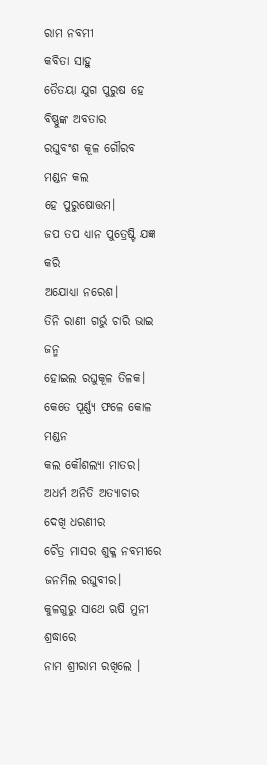ରାମ ନବମୀ
କବିତା ସାହୁ
ତୈତୟା ଯୁଗ ପୁରୁଷ ହେ ବିଷ୍ଣୁଙ୍କ ଅବତାର
ରଘୁବଂଶ କୂଳ ଗୌରବ ମଣ୍ଡନ କଲ
ହେ ପୁରୁଷୋତ୍ତମ।
ଜପ ତପ ଧ୍ଯାନ ପୁତ୍ରେଷ୍ଟି ଯଜ୍ଞ କରି
ଅଯୋଧ୍ୟା ନରେଶ।
ତିନି ରାଣୀ ଗର୍ଭୁ ଚାରି ଭାଇ ଜନ୍ମ
ହୋଇଲ ରଘୁକୂଳ ତିଳକ।
କେତେ ପୂର୍ଣ୍ଣ୍ଯ ଫଳେ କୋଳ ମଣ୍ଡନ
କଲ କୌଶଲ୍ୟା ମାତର।
ଅଧର୍ମ ଅନିତି ଅତ୍ୟାଚାର ଦେଖି ଧରଣୀର
ଚୈତ୍ର ମାସର ଶୁକ୍ଳ ନବମୀରେ
ଜନମିଲ ରଘୁବୀର।
କୁଳଗୁରୁ ସାଥେ ଋଷି ମୁନୀ ଶ୍ରଦ୍ଧାରେ
ନାମ ଶ୍ରୀରାମ ରଖିଲେ ।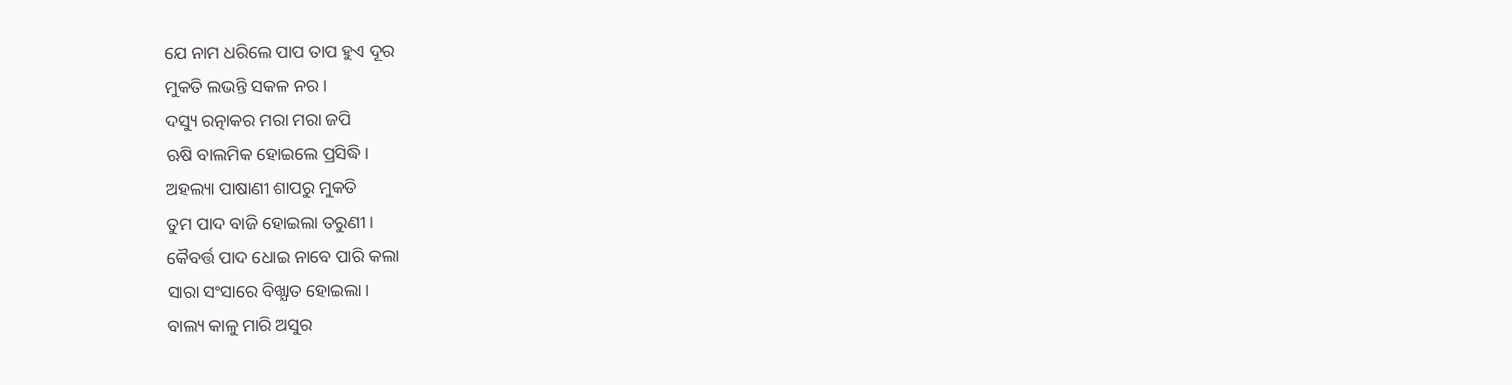ଯେ ନାମ ଧରିଲେ ପାପ ତାପ ହୁଏ ଦୂର
ମୁକତି ଲଭନ୍ତି ସକଳ ନର ।
ଦସ୍ୟୁ ରତ୍ନାକର ମରା ମରା ଜପି
ଋଷି ବାଲମିକ ହୋଇଲେ ପ୍ରସିଦ୍ଧି।
ଅହଲ୍ୟା ପାଷାଣୀ ଶାପରୁ ମୁକତି
ତୁମ ପାଦ ବାଜି ହୋଇଲା ତରୁଣୀ।
କୈବର୍ତ୍ତ ପାଦ ଧୋଇ ନାବେ ପାରି କଲା
ସାରା ସଂସାରେ ବିଖ୍ଯାତ ହୋଇଲା।
ବାଲ୍ୟ କାଳୁ ମାରି ଅସୁର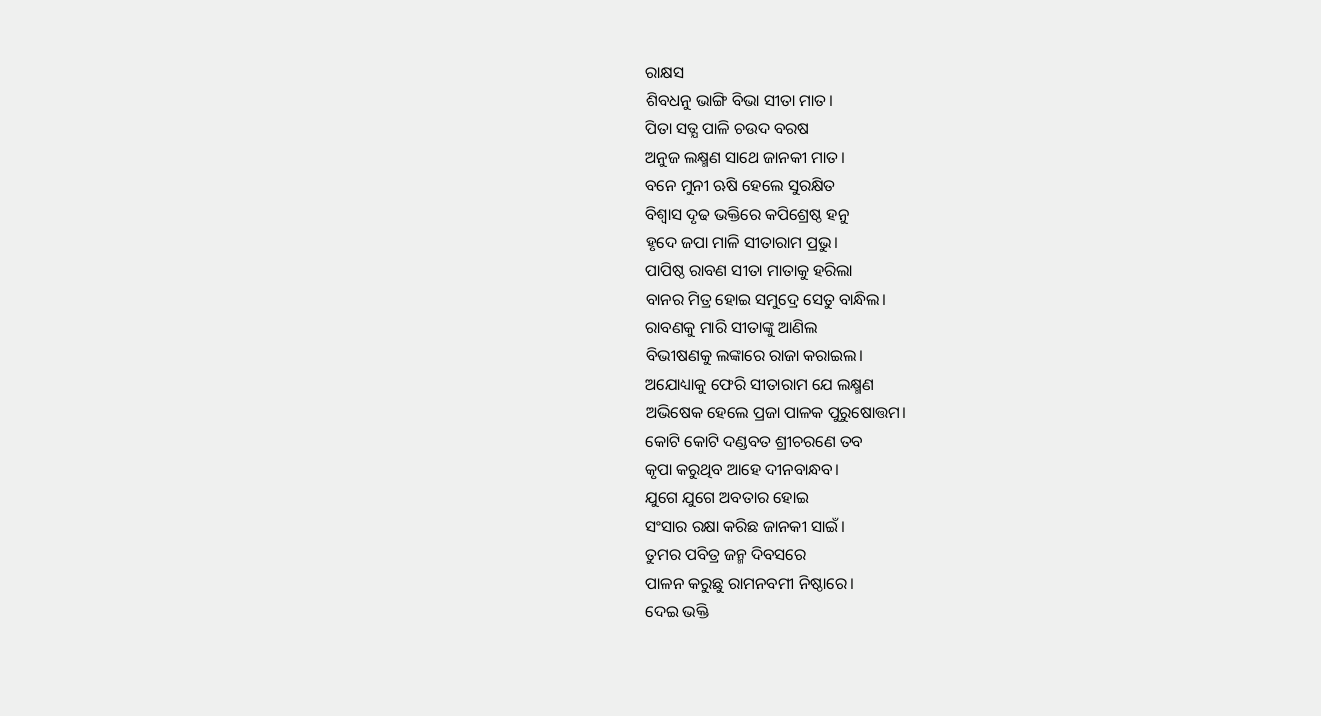ରାକ୍ଷସ
ଶିବଧନୁ ଭାଙ୍ଗି ବିଭା ସୀତା ମାତ।
ପିତା ସତ୍ଯ ପାଳି ଚଉଦ ବରଷ
ଅନୁଜ ଲକ୍ଷ୍ମଣ ସାଥେ ଜାନକୀ ମାତ।
ବନେ ମୁନୀ ଋଷି ହେଲେ ସୁରକ୍ଷିତ
ବିଶ୍ବାସ ଦୃଢ ଭକ୍ତିରେ କପିଶ୍ରେଷ୍ଠ ହନୁ
ହୃଦେ ଜପା ମାଳି ସୀତାରାମ ପ୍ରଭୁ।
ପାପିଷ୍ଠ ରାବଣ ସୀତା ମାତାକୁ ହରିଲା
ବାନର ମିତ୍ର ହୋଇ ସମୁଦ୍ରେ ସେତୁ ବାନ୍ଧିଲ।
ରାବଣକୁ ମାରି ସୀତାଙ୍କୁ ଆଣିଲ
ବିଭୀଷଣକୁ ଲଙ୍କାରେ ରାଜା କରାଇଲ।
ଅଯୋଧ୍ୟାକୁ ଫେରି ସୀତାରାମ ଯେ ଲକ୍ଷ୍ମଣ
ଅଭିଷେକ ହେଲେ ପ୍ରଜା ପାଳକ ପୁରୁଷୋତ୍ତମ।
କୋଟି କୋଟି ଦଣ୍ଡବତ ଶ୍ରୀଚରଣେ ତବ
କୃପା କରୁଥିବ ଆହେ ଦୀନବାନ୍ଧବ।
ଯୁଗେ ଯୁଗେ ଅବତାର ହୋଇ
ସଂସାର ରକ୍ଷା କରିଛ ଜାନକୀ ସାଇଁ।
ତୁମର ପବିତ୍ର ଜନ୍ମ ଦିବସରେ
ପାଳନ କରୁଛୁ ରାମନବମୀ ନିଷ୍ଠାରେ।
ଦେଇ ଭକ୍ତି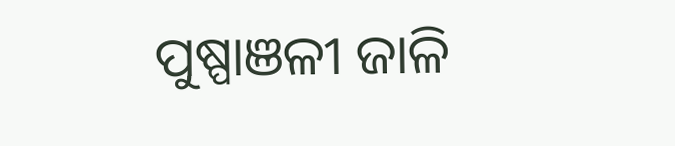ପୁଷ୍ପାଞଳୀ ଜାଳି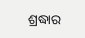ଶ୍ରଦ୍ଧାର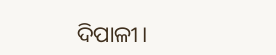ଦିପାଳୀ।